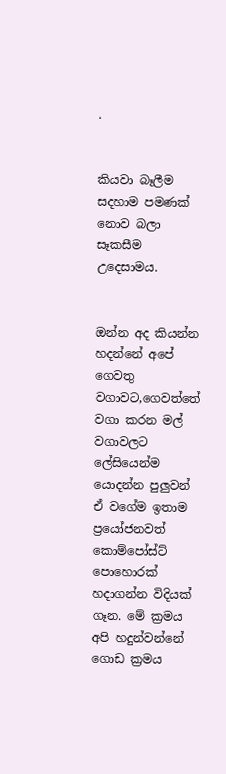.


කියවා බෑලීම සදහාම පමණක් නොව බලා සෑකසීම උදෙසාමය.


ඔන්න අද කියන්න හදන්නේ අපේ ගෙවතු වගාවට,ගෙවත්තේ වගා කරන මල් වගාවලට ලේසියෙන්ම යොදන්න පුලුවන් ඒ වගේම ඉතාම ප්‍රයෝජනවත් කොම්පෝස්ට් පොහොරක් හදාගන්න විදියක් ගෑන. මේ ක්‍රමය අපි හදුන්වන්නේ ගොඩ ක්‍රමය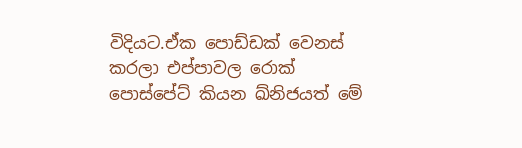විදියට.ඒක පොඩ්ඩක් වෙනස් කරලා එප්පාවල රොක් පොස්පේට් කියන ඛ්නිජයත් මේ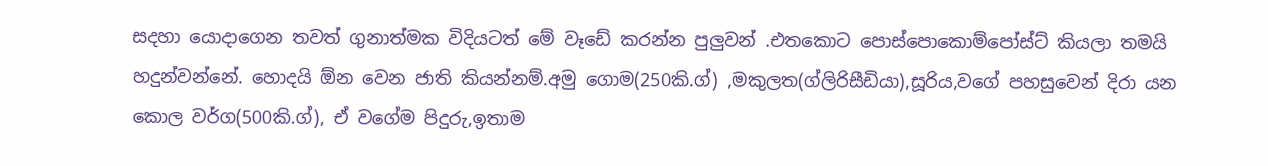සදහා යොදාගෙන තවත් ගුනාත්මක විදියටත් මේ වෑඩේ කරන්න පුලුවන් .එතකොට පොස්පොකොම්පෝස්ට් කියලා තමයි හදුන්වන්නේ. හොදයි ඕන වෙන ජාති කියන්නම්.අමු ගොම(250කි.ග්) ,මකුලත(ග්ලිරිසීඩියා),සූරිය,වගේ පහසුවෙන් දිරා යන කොල වර්ග(500කි.ග්), ඒ වගේම පිදුරු,ඉතාම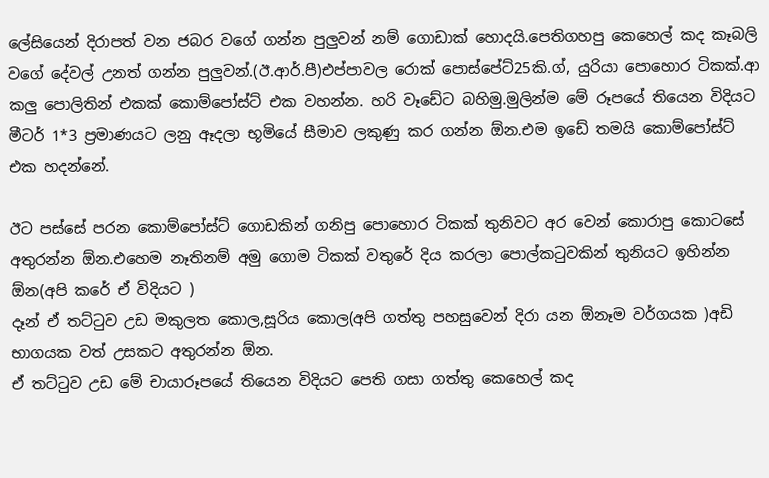ලේසියෙන් දිරාපත් වන ජබර වගේ ගන්න පුලුවන් නම් ගොඩාක් හොදයි.පෙතිගහපු කෙහෙල් කද කෑබලි වගේ දේවල් උනත් ගන්න පුලුවන්.(ඊ.ආර්.පී)එප්පාවල රොක් පොස්පේට්25කි.ග්, යුරියා පොහොර ටිකක්.ආ කලු පොලිතින් එකක් කොම්පෝස්ට් එක වහන්න. හරි වෑඩේට බහිමු.මුලින්ම මේ රූපයේ තියෙන විදියට මීටර් 1*3 ප්‍රමාණයට ලනු ඈදලා භූමියේ සීමාව ලකුණු කර ගන්න ඕන.එම ඉඩේ තමයි කොම්පෝස්ට් එක හදන්නේ.

ඊට පස්සේ පරන කොම්පෝස්ට් ගොඩකින් ගනිපු පොහොර ටිකක් තුනිවට අර වෙන් කොරාපු කොටසේ අතුරන්න ඕන.එහෙම නෑතිනම් අමු ගොම ටිකක් වතුරේ දිය කරලා පොල්කටුවකින් තුනියට ඉහින්න ඕන(අපි කරේ ඒ විදියට )
දෑන් ඒ තට්ටුව උඩ මකුලත කොල,සූරිය කොල(අපි ගත්තු පහසුවෙන් දිරා යන ඕනෑම වර්ගයක )අඩි භාගයක වත් උසකට අතුරන්න ඕන.
ඒ තට්ටුව උඩ මේ චායාරූපයේ තියෙන විදියට පෙති ගසා ගත්තු කෙහෙල් කද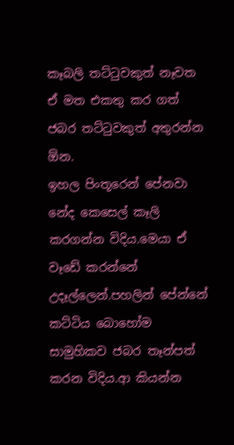කෑබලි තට්ටුවකුත් නෑවත ඒ මත එකතු කර ගත් ජබර තට්ටුවකුත් අතුරන්න ඕන.
ඉහල පිංතූරෙන් පේනවා නේද කෙසෙල් කෑලි කරගන්න විදිය.මෙයා ඒ වෑඩේ කරන්නේ උදෑල්ලෙන්.පහලින් පේන්නේ කට්ටිය බොහෝම සාමුහිකව ජබර තෑන්පත් කරන විදිය.ආ කියන්න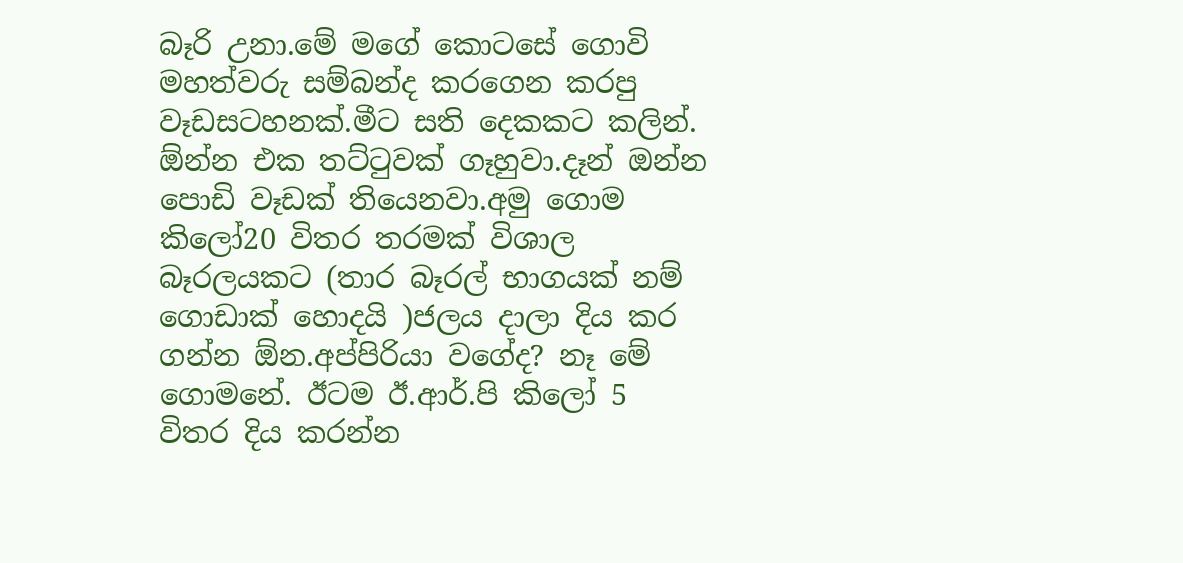බෑරි උනා.මේ මගේ කොටසේ ගොවි මහත්වරු සම්බන්ද කරගෙන කරපු වෑඩසටහනක්.මීට සති දෙකකට කලින්.
ඕන්න එක තට්ටුවක් ගෑහුවා.දෑන් ඔන්න පොඩි වෑඩක් තියෙනවා.අමු ගොම කිලෝ20 විතර තරමක් විශාල බෑරලයකට (තාර බෑරල් භාගයක් නම් ගොඩාක් හොදයි )ජලය දාලා දිය කර ගන්න ඕන.අප්පිරියා වගේද? නෑ මේ ගොමනේ. ඊටම ඊ.ආර්.පි කිලෝ 5 විතර දිය කරන්න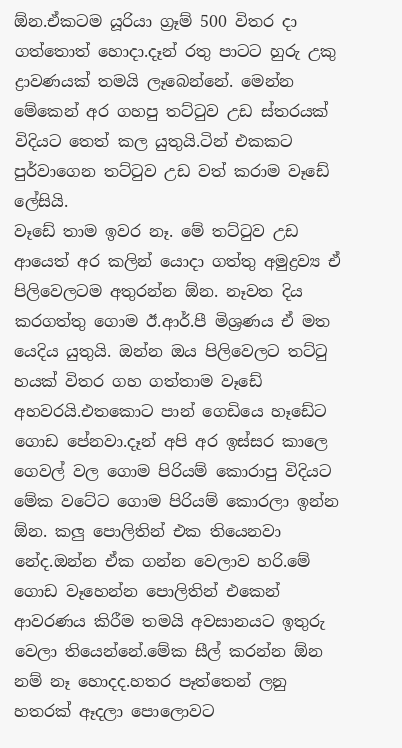ඕන.ඒකටම යූරියා ග්‍රෑම් 500 විතර දා ගත්තොත් හොදා.දෑන් රතු පාටට හුරු උකු ද්‍රාවණයක් තමයි ලෑබෙන්නේ. මෙන්න මේකෙන් අර ගහපු තට්ටුව උඩ ස්තරයක් විදියට තෙත් කල යුතුයි.ටින් එකකට පුර්වාගෙන තට්ටුව උඩ වත් කරාම වෑඩේ ලේසියි.
වෑඩේ තාම ඉවර නෑ. මේ තට්ටුව උඩ ආයෙත් අර කලින් යොදා ගත්තු අමුද්‍රව්‍ය ඒ පිලිවෙලටම අතුරන්න ඕන. නෑවත දිය කරගත්තු ගොම ඊ.ආර්.පී මිශ්‍රණය ඒ මත යෙදිය යුතුයි. ඔන්න ඔය පිලිවෙලට තට්ටු හයක් විතර ගහ ගත්තාම වෑඩේ අහවරයි.එතකොට පාන් ගෙඩියෙ හෑඩේට ගොඩ පේනවා.දෑන් අපි අර ඉස්සර කාලෙ ගෙවල් වල ගොම පිරියම් කොරාපු විදියට මේක වටේට ගොම පිරියම් කොරලා ඉන්න ඕන. කලු පොලිතින් එක තියෙනවා නේද.ඔන්න ඒක ගන්න වෙලාව හරි.මේ ගොඩ වෑහෙන්න පොලිතින් එකෙන් ආවරණය කිරීම තමයි අවසානයට ඉතුරු වෙලා තියෙන්නේ.මේක සීල් කරන්න ඕන නම් නෑ හොදද.හතර පෑත්තෙන් ලනු හතරක් ඈදලා පොලොවට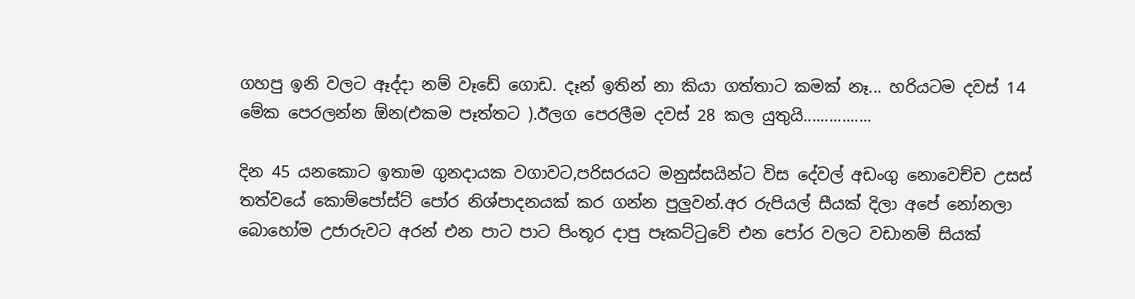ගහපු ඉනි වලට ඈද්දා නම් වෑඩේ ගොඩ. දෑන් ඉතින් නා කියා ගත්තාට කමක් නෑ... හරියටම දවස් 14 මේක පෙරලන්න ඕන(එකම පෑත්තට ).ඊලග පෙරලීම දවස් 28 කල යුතුයි................

දින 45 යනකොට ඉතාම ගුනදායක වගාවට,පරිසරයට මනුස්සයින්ට විස දේවල් අඩංගු නොවෙච්ච උසස් තත්වයේ කොම්පෝස්ට් පෝර නිශ්පාදනයක් කර ගන්න පුලුවන්.අර රුපියල් සීයක් දිලා අපේ නෝනලා බොහෝම උජාරුවට අරන් එන පාට පාට පිංතූර දාපු පෑකට්ටුවේ එන පෝර වලට වඩානම් සියක්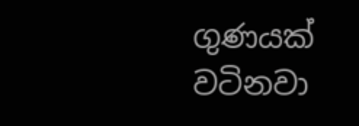ගුණයක් වටිනවා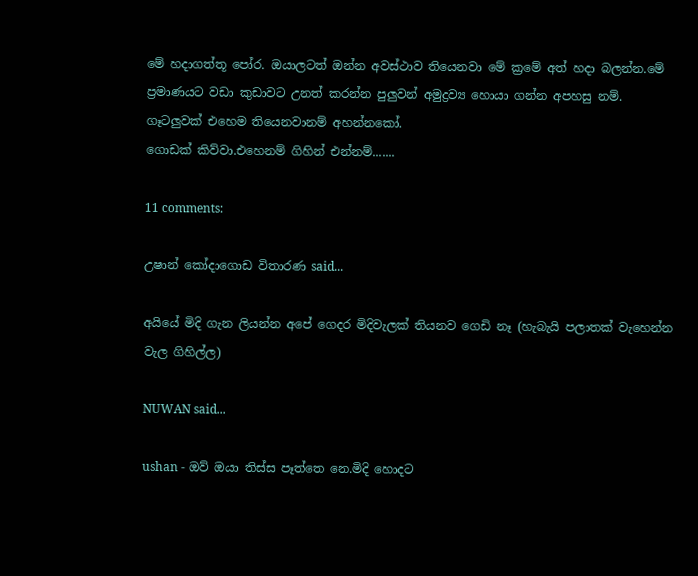මේ හදාගත්තූ පෝර. ඔයාලටත් ඔන්න අවස්ථාව තියෙනවා මේ ක්‍රමේ අත් හදා බලන්න.මේ ප්‍රමාණයට වඩා කුඩාවට උනත් කරන්න පුලුවන් අමුද්‍රව්‍ය හොයා ගන්න අපහසු නම්.
ගෑටලුවක් එහෙම තියෙනවානම් අහන්නකෝ.
ගොඩක් කිව්වා.එහෙනම් ගිහින් එන්නම්.......

11 comments:

උෂාන් කෝදාගොඩ විතාරණ said...

අයියේ මිදි ගැන ලියන්න අපේ ගෙදර මිදිවැලක් තියනව ගෙඩි නෑ (හැබැයි පලාතක් වැහෙන්න වැල ගිහිල්ල)

NUWAN said...

ushan - ඔව් ඔයා තිස්ස පෑත්තෙ නෙ.මිදි හොදට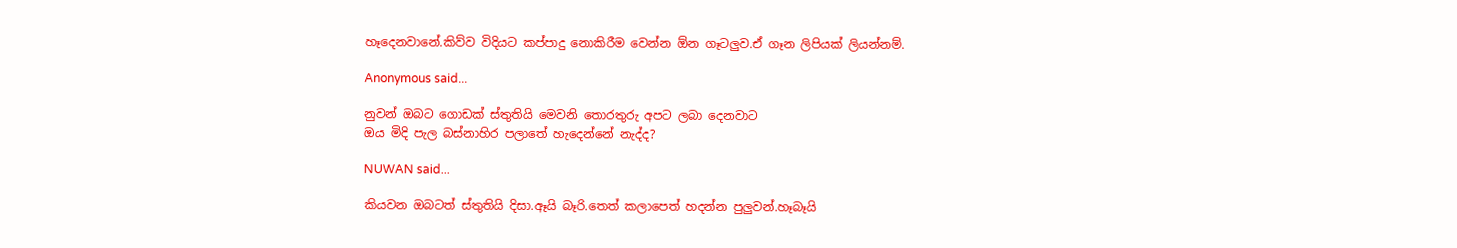හෑදෙනවානේ.කිව්ව විදියට කප්පාදු නොකිරීම වෙන්න ඕන ගෑටලුව.ඒ ගෑන ලිපියක් ලියන්නම්.

Anonymous said...

නුවන් ඔබට ගොඩක් ස්තුතියි මෙවනි තොරතුරු අපට ලබා දෙනවාට
ඔය මිදි පැල බස්නාහිර පලාතේ හැදෙන්නේ නැද්ද?

NUWAN said...

කියවන ඔබටත් ස්තුතියි දිසා.ඈයි බෑරි.තෙත් කලාපෙත් හදන්න පුලුවන්.හෑබෑයි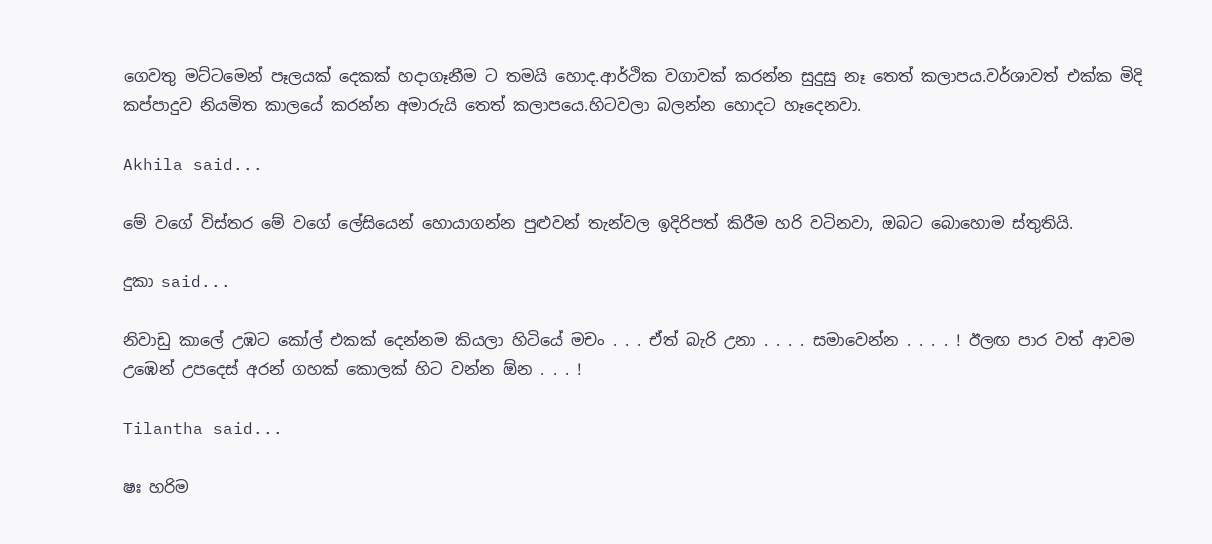ගෙවතු මට්ටමෙන් පෑලයක් දෙකක් හදාගෑනීම ට තමයි හොද.ආර්ථික වගාවක් කරන්න සුදුසු නෑ තෙත් කලාපය.වර්ශාවත් එක්ක මිදි කප්පාදුව නියමිත කාලයේ කරන්න අමාරුයි තෙත් කලාපයෙ.හිටවලා බලන්න හොදට හෑදෙනවා.

Akhila said...

මේ වගේ විස්තර මේ වගේ ලේසියෙන් හොයාගන්න පුළුවන් තැන්වල ඉදිරිපත් කිරීම හරි වටිනවා, ඔබට බොහොම ස්තුතියි.

දුකා said...

නිවාඩු කාලේ උඹට කෝල් එකක් දෙන්නම කියලා හිටියේ මචං . . . ඒත් බැරි උනා . . . . සමාවෙන්න . . . . ! ඊලඟ පාර වත් ආවම උඹෙන් උපදෙස් අරන් ගහක් කොලක් හිට වන්න ඕන . . . !

Tilantha said...

ෂඃ හරිම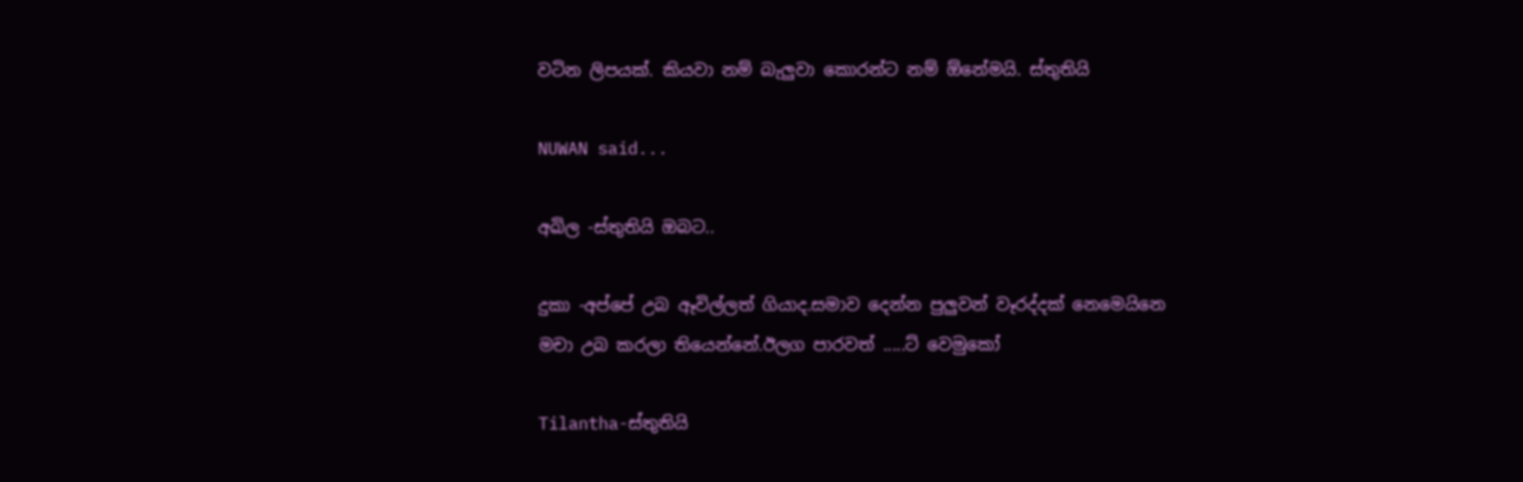වටින ලිපයක්. කියවා නම් බැලුවා කොරන්ට නම් ඕනේමයි. ස්තුතියි

NUWAN said...

අඛිල -ස්තුතියි ඔබට..

දුකා -අප්පේ උබ ඈවිල්ලත් ගියාද.සමාව දෙන්න පුලුවන් වෑරද්දක් නෙමෙයිනෙ මචා උබ කරලා තියෙන්නේ.ඊලග පාරවත් .....ට් වෙමුකෝ

Tilantha-ස්තුතියි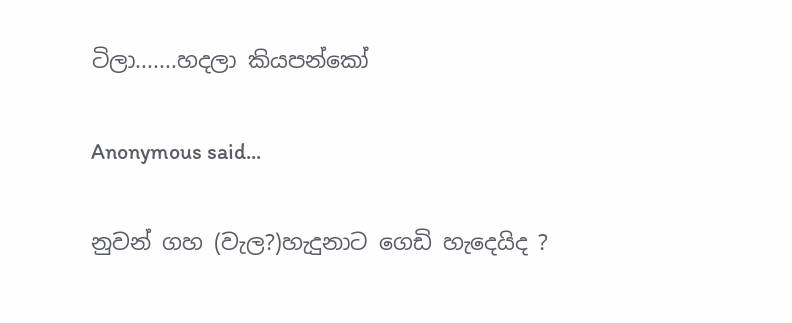ටිලා.......හදලා කියපන්කෝ

Anonymous said...

නුවන් ගහ (වැල?)හැදුනාට ගෙඩි හැදෙයිද ?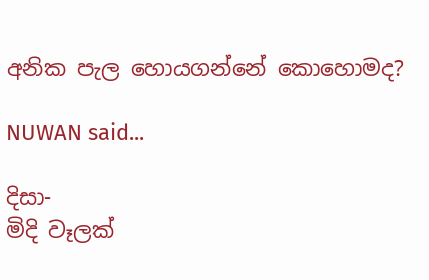අනික පැල හොයගන්නේ කොහොමද?

NUWAN said...

දිසා-
මිදි වෑලක්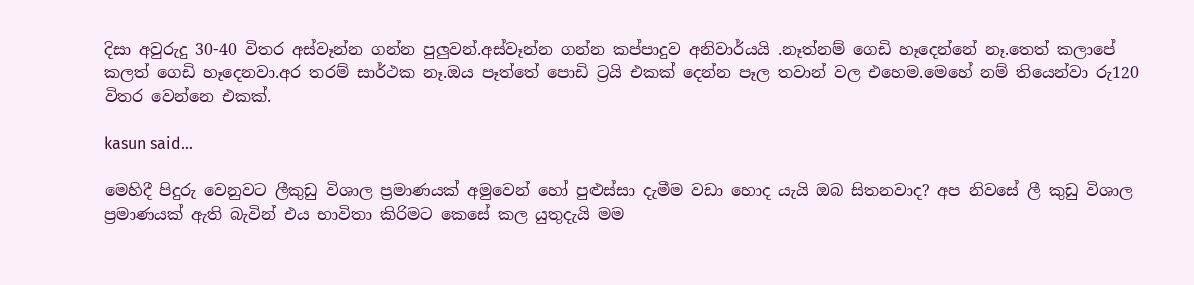දිසා අවුරුදු 30-40 විතර අස්වෑන්න ගන්න පුලුවන්.අස්වෑන්න ගන්න කප්පාදුව අනිවාර්යයි .නෑත්නම් ගෙඩි හෑදෙන්නේ නෑ.තෙත් කලාපේ කලත් ගෙඩි හෑදෙනවා.අර තරම් සාර්ථක නෑ.ඔය පෑත්තේ පොඩි ට්‍රයි එකක් දෙන්න පෑල තවාන් වල එහෙම.මෙහේ නම් තියෙන්වා රු120 විතර වෙන්නෙ එකක්.

kasun said...

මෙහිදී පිදුරු වෙනුවට ලීකුඩු විශාල ප්‍රමාණයක් අමුවෙන් හෝ පුළුස්සා දැමීම වඩා හොද යැයි ඔබ සිතනවාද? අප නිවසේ ලී කුඩු විශාල ප්‍රමාණයක් ඇති බැවින් එය භාවිතා කිරිමට කෙසේ කල යුතුදැයි මම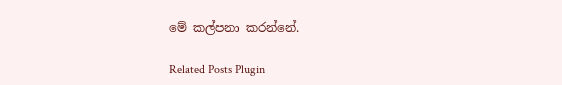මේ කල්පනා කරන්නේ.

Related Posts Plugin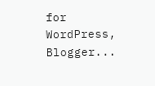for WordPress, Blogger...